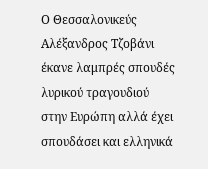Ο Θεσσαλονικεύς Αλέξανδρος Τζοβάνι έκανε λαμπρές σπουδές λυρικού τραγουδιού στην Ευρώπη αλλά έχει σπουδάσει και ελληνικά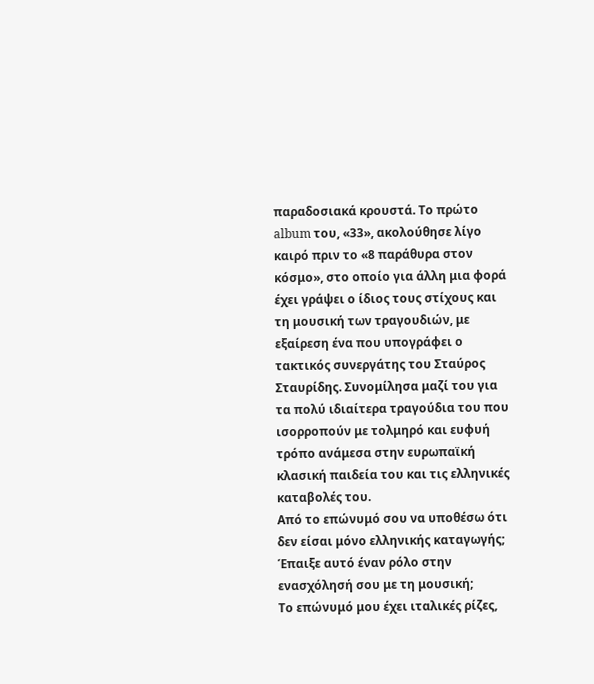παραδοσιακά κρουστά. Το πρώτο album του, «33», ακολούθησε λίγο καιρό πριν το «8 παράθυρα στον κόσμο», στο οποίο για άλλη μια φορά έχει γράψει ο ίδιος τους στίχους και τη μουσική των τραγουδιών, με εξαίρεση ένα που υπογράφει ο τακτικός συνεργάτης του Σταύρος Σταυρίδης. Συνομίλησα μαζί του για τα πολύ ιδιαίτερα τραγούδια του που ισορροπούν με τολμηρό και ευφυή τρόπο ανάμεσα στην ευρωπαϊκή κλασική παιδεία του και τις ελληνικές καταβολές του.
Από το επώνυμό σου να υποθέσω ότι δεν είσαι μόνο ελληνικής καταγωγής; Έπαιξε αυτό έναν ρόλο στην ενασχόλησή σου με τη μουσική;
Το επώνυμό μου έχει ιταλικές ρίζες,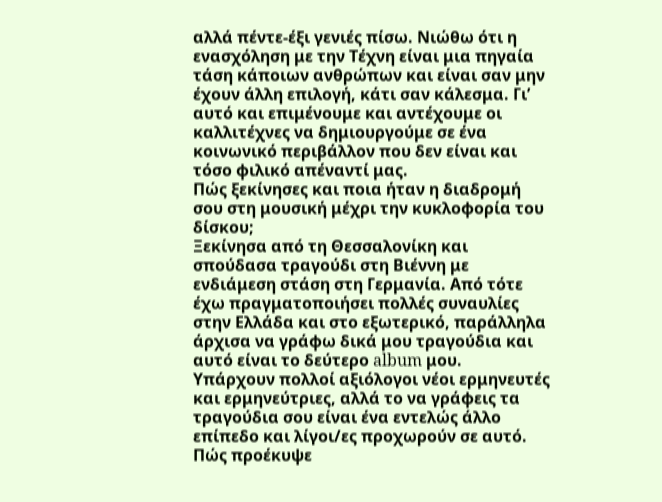αλλά πέντε-έξι γενιές πίσω. Νιώθω ότι η ενασχόληση με την Τέχνη είναι μια πηγαία τάση κάποιων ανθρώπων και είναι σαν μην έχουν άλλη επιλογή, κάτι σαν κάλεσμα. Γι’ αυτό και επιμένουμε και αντέχουμε οι καλλιτέχνες να δημιουργούμε σε ένα κοινωνικό περιβάλλον που δεν είναι και τόσο φιλικό απέναντί μας.
Πώς ξεκίνησες και ποια ήταν η διαδρομή σου στη μουσική μέχρι την κυκλοφορία του δίσκου;
Ξεκίνησα από τη Θεσσαλονίκη και σπούδασα τραγούδι στη Βιέννη με ενδιάμεση στάση στη Γερμανία. Από τότε έχω πραγματοποιήσει πολλές συναυλίες στην Ελλάδα και στο εξωτερικό, παράλληλα άρχισα να γράφω δικά μου τραγούδια και αυτό είναι το δεύτερο album μου.
Υπάρχουν πολλοί αξιόλογοι νέοι ερμηνευτές και ερμηνεύτριες, αλλά το να γράφεις τα τραγούδια σου είναι ένα εντελώς άλλο επίπεδο και λίγοι/ες προχωρούν σε αυτό. Πώς προέκυψε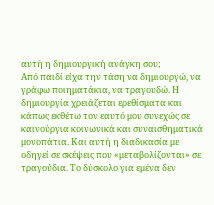αυτή η δημιουργική ανάγκη σου;
Από παιδί είχα την τάση να δημιουργώ, να γράφω ποιηματάκια, να τραγουδώ. Η δημιουργία χρειάζεται ερεθίσματα και κάπως εκθέτω τον εαυτό μου συνεχώς σε καινούργια κοινωνικά και συναισθηματικά μονοπάτια. Και αυτή η διαδικασία με οδηγεί σε σκέψεις που «μεταβολίζονται» σε τραγούδια. Το δύσκολο για εμένα δεν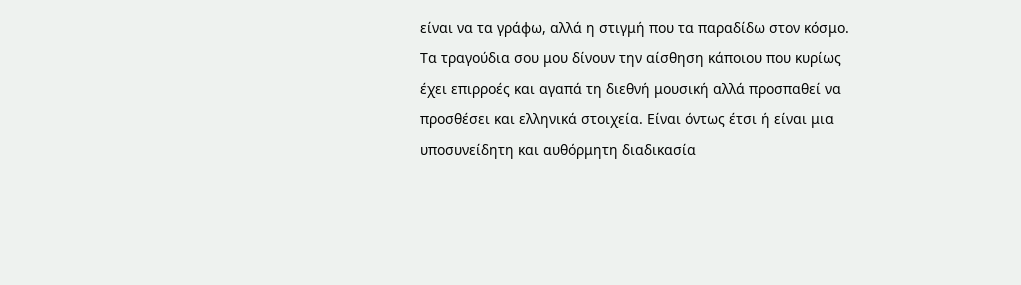είναι να τα γράφω, αλλά η στιγμή που τα παραδίδω στον κόσμο.
Τα τραγούδια σου μου δίνουν την αίσθηση κάποιου που κυρίως έχει επιρροές και αγαπά τη διεθνή μουσική αλλά προσπαθεί να προσθέσει και ελληνικά στοιχεία. Είναι όντως έτσι ή είναι μια υποσυνείδητη και αυθόρμητη διαδικασία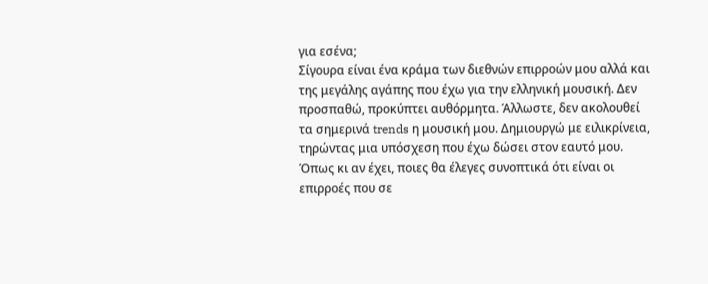για εσένα;
Σίγουρα είναι ένα κράμα των διεθνών επιρροών μου αλλά και της μεγάλης αγάπης που έχω για την ελληνική μουσική. Δεν προσπαθώ, προκύπτει αυθόρμητα. Άλλωστε, δεν ακολουθεί τα σημερινά trends η μουσική μου. Δημιουργώ με ειλικρίνεια, τηρώντας μια υπόσχεση που έχω δώσει στον εαυτό μου.
Όπως κι αν έχει, ποιες θα έλεγες συνοπτικά ότι είναι οι επιρροές που σε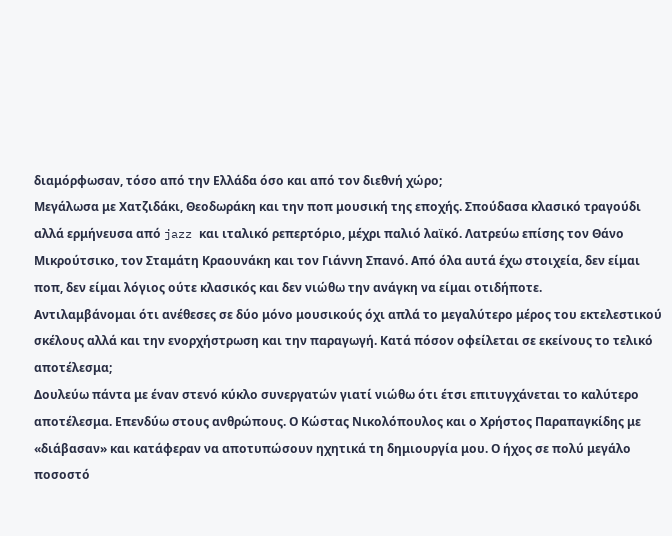διαμόρφωσαν, τόσο από την Ελλάδα όσο και από τον διεθνή χώρο;
Μεγάλωσα με Χατζιδάκι, Θεοδωράκη και την ποπ μουσική της εποχής. Σπούδασα κλασικό τραγούδι αλλά ερμήνευσα από jazz και ιταλικό ρεπερτόριο, μέχρι παλιό λαϊκό. Λατρεύω επίσης τον Θάνο Μικρούτσικο, τον Σταμάτη Κραουνάκη και τον Γιάννη Σπανό. Από όλα αυτά έχω στοιχεία, δεν είμαι ποπ, δεν είμαι λόγιος ούτε κλασικός και δεν νιώθω την ανάγκη να είμαι οτιδήποτε.
Αντιλαμβάνομαι ότι ανέθεσες σε δύο μόνο μουσικούς όχι απλά το μεγαλύτερο μέρος του εκτελεστικού σκέλους αλλά και την ενορχήστρωση και την παραγωγή. Κατά πόσον οφείλεται σε εκείνους το τελικό αποτέλεσμα;
Δουλεύω πάντα με έναν στενό κύκλο συνεργατών γιατί νιώθω ότι έτσι επιτυγχάνεται το καλύτερο αποτέλεσμα. Επενδύω στους ανθρώπους. Ο Κώστας Νικολόπουλος και ο Χρήστος Παραπαγκίδης με «διάβασαν» και κατάφεραν να αποτυπώσουν ηχητικά τη δημιουργία μου. Ο ήχος σε πολύ μεγάλο ποσοστό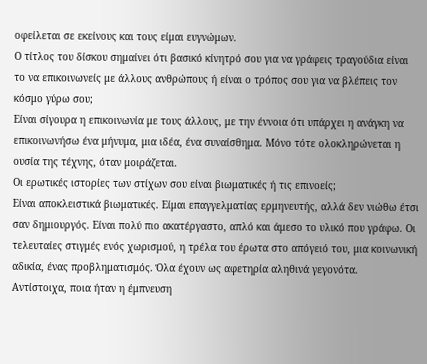οφείλεται σε εκείνους και τους είμαι ευγνώμων.
Ο τίτλος του δίσκου σημαίνει ότι βασικό κίνητρό σου για να γράφεις τραγούδια είναι το να επικοινωνείς με άλλους ανθρώπους ή είναι ο τρόπος σου για να βλέπεις τον κόσμο γύρω σου;
Είναι σίγουρα η επικοινωνία με τους άλλους, με την έννοια ότι υπάρχει η ανάγκη να επικοινωνήσω ένα μήνυμα, μια ιδέα, ένα συναίσθημα. Μόνο τότε ολοκληρώνεται η ουσία της τέχνης, όταν μοιράζεται.
Οι ερωτικές ιστορίες των στίχων σου είναι βιωματικές ή τις επινοείς;
Είναι αποκλειστικά βιωματικές. Είμαι επαγγελματίας ερμηνευτής, αλλά δεν νιώθω έτσι σαν δημιουργός. Είναι πολύ πιο ακατέργαστο, απλό και άμεσο το υλικό που γράφω. Οι τελευταίες στιγμές ενός χωρισμού, η τρέλα του έρωτα στο απόγειό του, μια κοινωνική αδικία, ένας προβληματισμός. Όλα έχουν ως αφετηρία αληθινά γεγονότα.
Αντίστοιχα, ποια ήταν η έμπνευση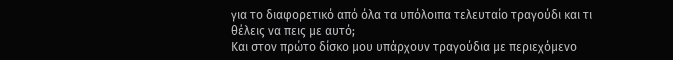για το διαφορετικό από όλα τα υπόλοιπα τελευταίο τραγούδι και τι θέλεις να πεις με αυτό;
Και στον πρώτο δίσκο μου υπάρχουν τραγούδια με περιεχόμενο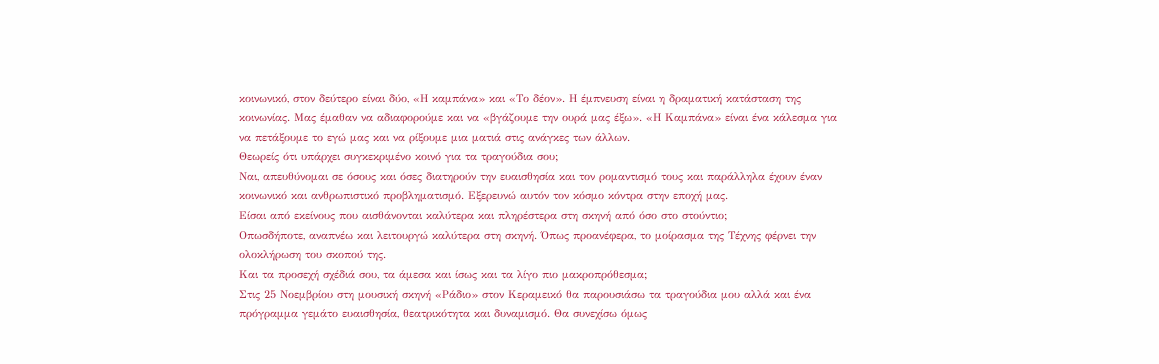κοινωνικό, στον δεύτερο είναι δύο, «Η καμπάνα» και «Το δέον». Η έμπνευση είναι η δραματική κατάσταση της κοινωνίας. Μας έμαθαν να αδιαφορούμε και να «βγάζουμε την ουρά μας έξω». «Η Καμπάνα» είναι ένα κάλεσμα για να πετάξουμε το εγώ μας και να ρίξουμε μια ματιά στις ανάγκες των άλλων.
Θεωρείς ότι υπάρχει συγκεκριμένο κοινό για τα τραγούδια σου;
Ναι, απευθύνομαι σε όσους και όσες διατηρούν την ευαισθησία και τον ρομαντισμό τους και παράλληλα έχουν έναν κοινωνικό και ανθρωπιστικό προβληματισμό. Εξερευνώ αυτόν τον κόσμο κόντρα στην εποχή μας.
Είσαι από εκείνους που αισθάνονται καλύτερα και πληρέστερα στη σκηνή από όσο στο στούντιο;
Οπωσδήποτε, αναπνέω και λειτουργώ καλύτερα στη σκηνή. Όπως προανέφερα, το μοίρασμα της Τέχνης φέρνει την ολοκλήρωση του σκοπού της.
Και τα προσεχή σχέδιά σου, τα άμεσα και ίσως και τα λίγο πιο μακροπρόθεσμα;
Στις 25 Νοεμβρίου στη μουσική σκηνή «Ράδιο» στον Κεραμεικό θα παρουσιάσω τα τραγούδια μου αλλά και ένα πρόγραμμα γεμάτο ευαισθησία, θεατρικότητα και δυναμισμό. Θα συνεχίσω όμως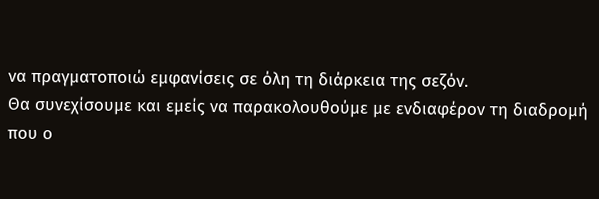να πραγματοποιώ εμφανίσεις σε όλη τη διάρκεια της σεζόν.
Θα συνεχίσουμε και εμείς να παρακολουθούμε με ενδιαφέρον τη διαδρομή που ο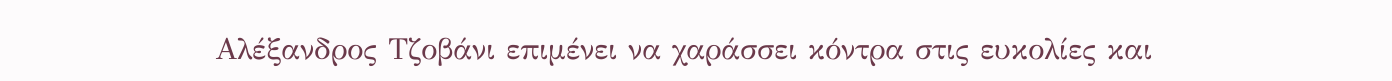Αλέξανδρος Τζοβάνι επιμένει να χαράσσει κόντρα στις ευκολίες και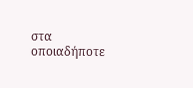στα οποιαδήποτε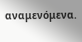αναμενόμενα.